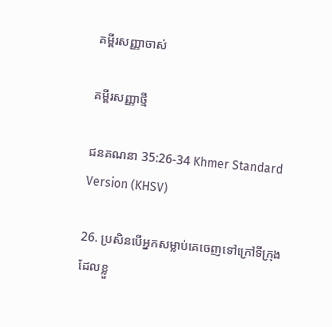គម្ពីរសញ្ញាចាស់

គម្ពីរសញ្ញាថ្មី

ជន‌គណនា 35:26-34 Khmer Standard Version (KHSV)

26. ប្រសិនបើអ្នកសម្លាប់គេចេញទៅក្រៅទីក្រុងដែលខ្លួ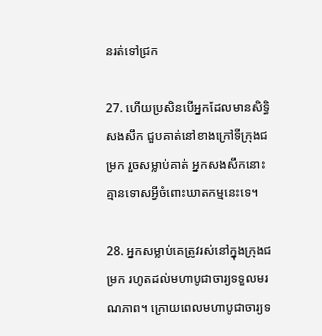នរត់ទៅជ្រក

27. ហើយប្រសិនបើអ្នកដែលមានសិទ្ធិសង‌សឹក ជួបគាត់នៅខាងក្រៅទីក្រុងជម្រក រួចសម្លាប់គាត់ អ្នកសង‌សឹកនោះគ្មានទោសអ្វីចំពោះឃាត‌កម្មនេះទេ។

28. អ្នកសម្លាប់គេត្រូវរស់នៅក្នុងក្រុងជម្រក រហូតដល់មហាបូជា‌ចារ្យទទួលមរណ‌ភាព។ ក្រោយពេលមហាបូជា‌ចារ្យទ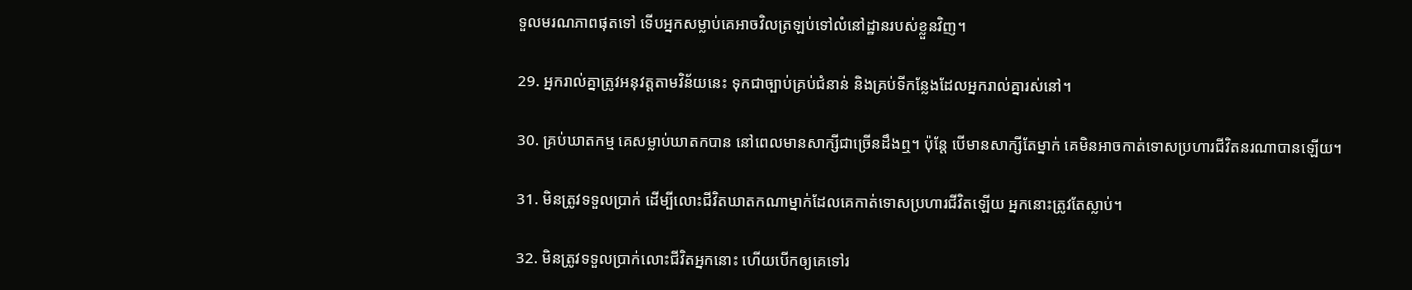ទួលមរណ‌ភាពផុតទៅ ទើបអ្នកសម្លាប់គេអាចវិលត្រឡប់ទៅលំ‌នៅ‌ដ្ឋានរបស់ខ្លួនវិញ។

29. អ្នករាល់គ្នាត្រូវអនុវត្តតាមវិន័យនេះ ទុកជាច្បាប់គ្រប់ជំនាន់ និងគ្រប់ទីកន្លែងដែលអ្នករាល់គ្នារស់នៅ។

30. គ្រប់ឃាត‌កម្ម គេសម្លាប់ឃាតកបាន នៅពេលមានសាក្សីជាច្រើនដឹងឮ។ ប៉ុន្តែ បើមានសាក្សីតែម្នាក់ គេមិនអាចកាត់ទោសប្រហារជីវិតនរណាបានឡើយ។

31. មិនត្រូវទទួលប្រាក់ ដើម្បីលោះជីវិតឃាតកណាម្នាក់ដែលគេកាត់ទោសប្រហារជីវិតឡើយ អ្នកនោះត្រូវតែស្លាប់។

32. មិនត្រូវទទួលប្រាក់លោះជីវិតអ្នកនោះ ហើយបើកឲ្យគេទៅរ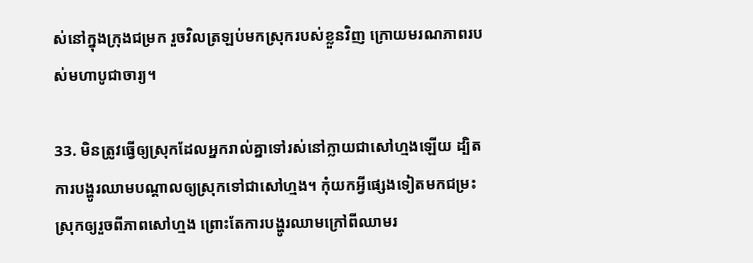ស់នៅក្នុងក្រុងជម្រក រួចវិលត្រឡប់មកស្រុករបស់ខ្លួនវិញ ក្រោយមរណ‌ភាពរបស់មហាបូជា‌ចារ្យ។

33. មិនត្រូវធ្វើឲ្យស្រុកដែលអ្នករាល់គ្នាទៅរស់នៅក្លាយជាសៅ‌ហ្មងឡើយ ដ្បិតការបង្ហូរឈាមបណ្ដាលឲ្យស្រុកទៅជាសៅ‌ហ្មង។ កុំយកអ្វីផ្សេងទៀតមកជម្រះស្រុកឲ្យរួចពីភាពសៅ‌ហ្មង ព្រោះតែការបង្ហូរឈាមក្រៅពីឈាមរ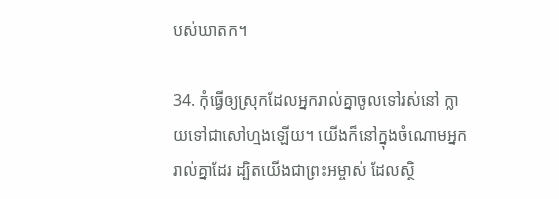បស់ឃាតក។

34. កុំធ្វើឲ្យស្រុកដែលអ្នករាល់គ្នាចូលទៅរស់នៅ ក្លាយទៅជាសៅ‌ហ្មងឡើយ។ យើងក៏នៅក្នុងចំណោមអ្នករាល់គ្នាដែរ ដ្បិតយើងជាព្រះ‌អម្ចាស់ ដែលស្ថិ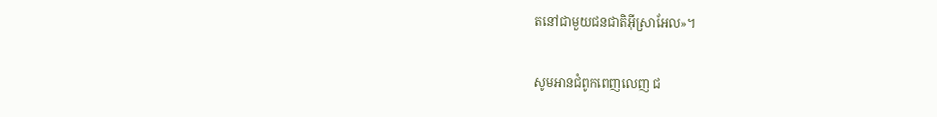តនៅជាមួយជន‌ជាតិអ៊ីស្រា‌អែល»។

សូមអានជំពូកពេញលេញ ជ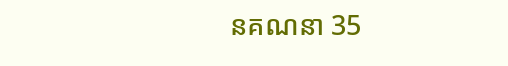ន‌គណនា 35